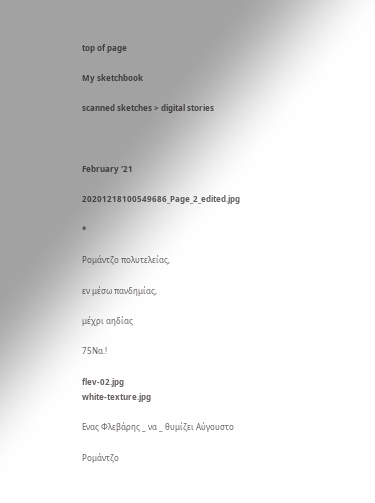top of page

My sketchbook

scanned sketches > digital stories



February '21

20201218100549686_Page_2_edited.jpg

*

Ρομάντζο πολυτελείας,

εν μέσω πανδημίας,

μέχρι αηδίας

75Να.!

flev-02.jpg
white-texture.jpg

Ενας Φλεβάρης _ να _ θυμίζει Αύγουστο

Ρομάντζο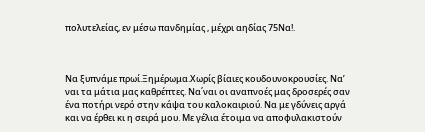πολυτελείας, εν μέσω πανδημίας , μέχρι αηδίας 75Να!.



Να ξυπνάμε πρωί.Ξημέρωμα.Χωρίς βίαιες κουδουνοκρουσίες. Να’ ναι τα μάτια μας καθρέπτες. Να΄ναι οι αναπνοές μας δροσερές σαν ένα ποτήρι νερό στην κάψα του καλοκαιριού. Να με γδύνεις αργά και να έρθει κι η σειρά μου. Με γέλια έτοιμα να αποφυλακιστούν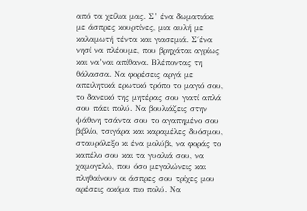από τα χείλια μας. Σ’ ένα δωματιάκι με άσπρες κουρτίνες, μια αυλή με καλαμωτή τέντα και γιασεμιά. Σ΄ένα νησί να πλέουμε, που βρηχάται αγρίως και να’ναι απίθανα. Βλέποντας τη θάλασσα. Να φορέσεις αργά με απειλητικά ερωτικό τρόπο το μαγιό σου, το δανεικό της μητέρας σου γιατί απλά σου πάει πολύ. Να βουλιάζεις στην ψάθινη τσάντα σου το αγαπημένο σου βιβλίο, τσιγάρα και καραμέλες δυόσμου, σταυρόλεξο κι ένα μολύβι, να φοράς το καπέλο σου και τα γυαλιά σου, να χαμογελώ, που όσο μεγαλώνεις και πληθαίνουν οι άσπρες σου τρίχες μου αρέσεις ακόμα πιο πολύ. Να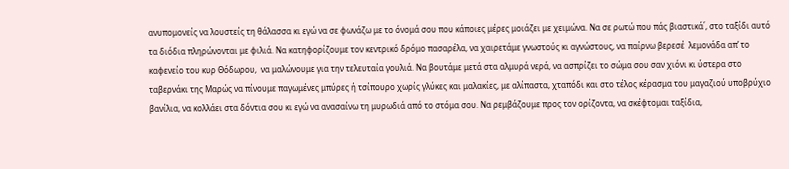ανυπομονείς να λουστείς τη θάλασσα κι εγώ να σε φωνάζω με το όνομά σου που κάποιες μέρες μοιάζει με χειμώνα. Να σε ρωτώ που πάς βιαστικά΄, στο ταξίδι αυτό τα διόδια πληρώνονται με φιλιά. Να κατηφορίζουμε τον κεντρικό δρόμο πασαρέλα, να χαιρετάμε γνωστούς κι αγνώστους, να παίρνω βερεσέ  λεμονάδα απ’ το καφενείο του κυρ Θόδωρου,  να μαλώνουμε για την τελευταία γουλιά. Να βουτάμε μετά στα αλμυρά νερά, να ασπρίζει το σώμα σου σαν χιόνι κι ύστερα στο ταβερνάκι της Μαρώς να πίνουμε παγωμένες μπύρες ή τσίπουρο χωρίς γλύκες και μαλακίες, με αλίπαστα, χταπόδι και στο τέλος κέρασμα του μαγαζιού υποβρύχιο βανίλια, να κολλάει στα δόντια σου κι εγώ να ανασαίνω τη μυρωδιά από το στόμα σου. Να ρεμβάζουμε προς τον ορίζοντα, να σκέφτομαι ταξίδια,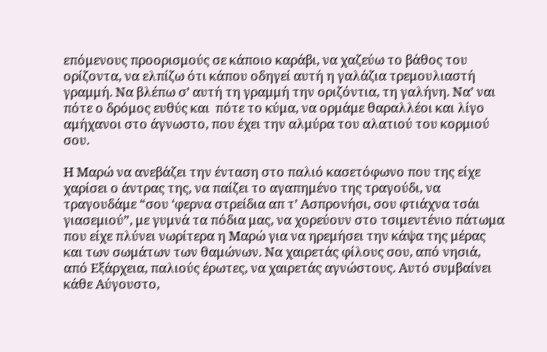επόμενους προορισμούς σε κάποιο καράβι, να χαζεύω το βάθος του ορίζοντα, να ελπίζω ότι κάπου οδηγεί αυτή η γαλάζια τρεμουλιαστή γραμμή. Να βλέπω σ’ αυτή τη γραμμή την οριζόντια, τη γαλήνη. Να’ ναι πότε ο δρόμος ευθύς και  πότε το κύμα, να ορμάμε θαραλλέοι και λίγο αμήχανοι στο άγνωστο, που έχει την αλμύρα του αλατιού του κορμιού σου.

Η Μαρώ να ανεβάζει την ένταση στο παλιό κασετόφωνο που της είχε χαρίσει ο άντρας της, να παίζει το αγαπημένο της τραγούδι, να τραγουδάμε “σου ‘φερνα στρείδια απ τ’ Ασπρονήσι, σου φτιάχνα τσάι γιασεμιού”, με γυμνά τα πόδια μας, να χορεύουν στο τσιμεντένιο πάτωμα που είχε πλύνει νωρίτερα η Μαρώ για να ηρεμήσει την κάψα της μέρας και των σωμάτων των θαμώνων. Να χαιρετάς φίλους σου, από νησιά, από Εξάρχεια, παλιούς έρωτες, να χαιρετάς αγνώστους. Αυτό συμβαίνει κάθε Αύγουστο,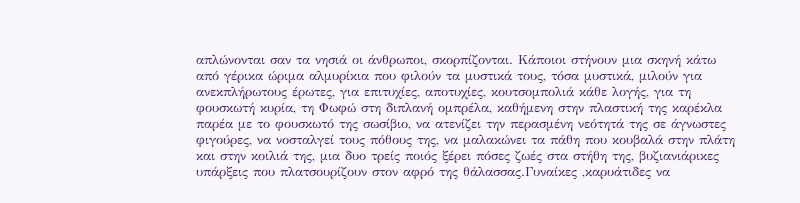απλώνονται σαν τα νησιά οι άνθρωποι, σκορπίζονται. Κάποιοι στήνουν μια σκηνή κάτω από γέρικα ώριμα αλμυρίκια που φιλούν τα μυστικά τους, τόσα μυστικά, μιλούν για ανεκπλήρωτους έρωτες, για επιτυχίες, αποτυχίες, κουτσομπολιά κάθε λογής, για τη φουσκωτή κυρία, τη Φωφώ στη διπλανή ομπρέλα, καθήμενη στην πλαστική της καρέκλα παρέα με το φουσκωτό της σωσίβιο, να ατενίζει την περασμένη νεότητά της σε άγνωστες φιγούρες, να νοσταλγεί τους πόθους της, να μαλακώνει τα πάθη που κουβαλά στην πλάτη και στην κοιλιά της, μια δυο τρείς ποιός ξέρει πόσες ζωές στα στήθη της, βυζιανιάρικες υπάρξεις που πλατσουρίζουν στον αφρό της θάλασσας.Γυναίκες ,καρυάτιδες να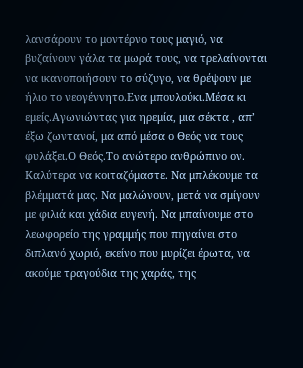λανσάρουν το μοντέρνο τους μαγιό, να βυζαίνουν γάλα τα μωρά τους, να τρελαίνονται να ικανοποιήσουν το σύζυγο, να θρέψουν με ήλιο το νεογέννητο.Ενα μπουλούκι.Μέσα κι εμείς.Αγωνιώντας για ηρεμία, μια σέκτα , απ’ έξω ζωντανοί, μα από μέσα ο Θεός να τους φυλάξει.Ο Θεός.Το ανώτερο ανθρώπινο ον. Καλύτερα να κοιταζόμαστε. Να μπλέκουμε τα βλέμματά μας. Να μαλώνουν, μετά να σμίγουν με φιλιά και χάδια ευγενή. Να μπαίνουμε στο λεωφορείο της γραμμής που πηγαίνει στο διπλανό χωριό, εκείνο που μυρίζει έρωτα, να ακούμε τραγούδια της χαράς, της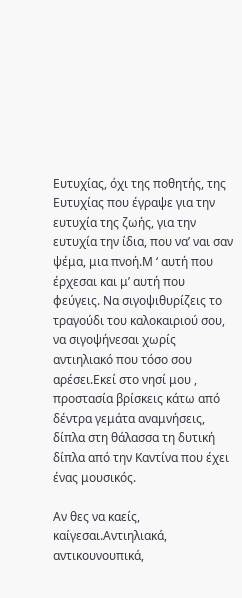Ευτυχίας, όχι της ποθητής, της Ευτυχίας που έγραψε για την ευτυχία της ζωής, για την ευτυχία την ίδια, που να’ ναι σαν ψέμα, μια πνοή.Μ ‘ αυτή που έρχεσαι και μ’ αυτή που φεύγεις. Να σιγοψιθυρίζεις το τραγούδι του καλοκαιριού σου, να σιγοψήνεσαι χωρίς αντιηλιακό που τόσο σου αρέσει.Εκεί στο νησί μου , προστασία βρίσκεις κάτω από δέντρα γεμάτα αναμνήσεις, δίπλα στη θάλασσα τη δυτική δίπλα από την Καντίνα που έχει ένας μουσικός.

Αν θες να καείς, καίγεσαι.Αντιηλιακά, αντικουνουπικά,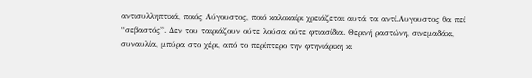αντισυλληπτικά, ποιός Αύγουστος, ποιό καλοκαίρι χρειάζεται αυτά τα αντί.Αυγουστος θα πεί “σεβαστός”. Δεν του ταιριάζουν ούτε λούσα ούτε φτιασίδια. Θερινή ραστώνη, σινεμαδάκι, συναυλία, μπύρα στο χέρι, από το περίπτερο την φτηνιάρικη κι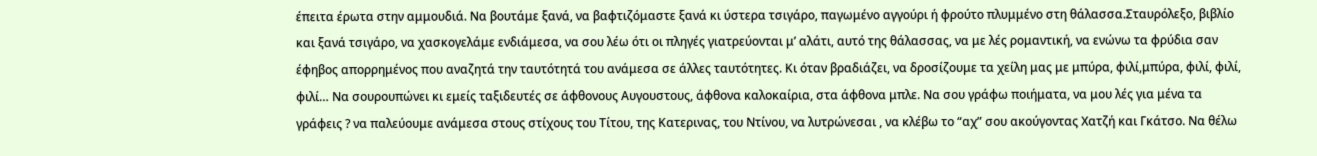έπειτα έρωτα στην αμμουδιά. Να βουτάμε ξανά, να βαφτιζόμαστε ξανά κι ύστερα τσιγάρο, παγωμένο αγγούρι ή φρούτο πλυμμένο στη θάλασσα.Σταυρόλεξο, βιβλίο και ξανά τσιγάρο, να χασκογελάμε ενδιάμεσα, να σου λέω ότι οι πληγές γιατρεύονται μ’ αλάτι, αυτό της θάλασσας, να με λές ρομαντική, να ενώνω τα φρύδια σαν έφηβος απορρημένος που αναζητά την ταυτότητά του ανάμεσα σε άλλες ταυτότητες. Κι όταν βραδιάζει, να δροσίζουμε τα χείλη μας με μπύρα, φιλί,μπύρα, φιλί, φιλί, φιλί… Να σουρουπώνει κι εμείς ταξιδευτές σε άφθονους Αυγουστους, άφθονα καλοκαίρια, στα άφθονα μπλε. Να σου γράφω ποιήματα, να μου λές για μένα τα γράφεις ? να παλεύουμε ανάμεσα στους στίχους του Τίτου, της Κατερινας, του Ντίνου, να λυτρώνεσαι , να κλέβω το “αχ” σου ακούγοντας Χατζή και Γκάτσο. Να θέλω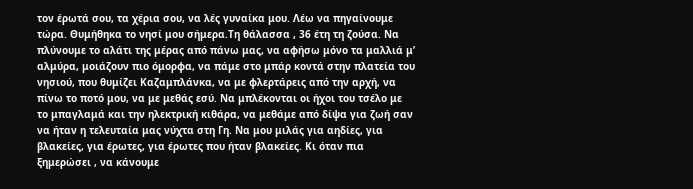τον έρωτά σου, τα χέρια σου, να λές γυναίκα μου. Λέω να πηγαίνουμε τώρα. Θυμήθηκα το νησί μου σήμερα.Τη θάλασσα , 36 έτη τη ζούσα. Να πλύνουμε το αλάτι της μέρας από πάνω μας, να αφήσω μόνο τα μαλλιά μ’ αλμύρα, μοιάζουν πιο όμορφα, να πάμε στο μπάρ κοντά στην πλατεία του νησιού, που θυμίζει Καζαμπλάνκα, να με φλερτάρεις από την αρχή, να πίνω το ποτό μου, να με μεθάς εσύ. Να μπλέκονται οι ήχοι του τσέλο με το μπαγλαμά και την ηλεκτρική κιθάρα, να μεθάμε από δίψα για ζωή σαν να ήταν η τελευταία μας νύχτα στη Γη. Να μου μιλάς για αηδίες, για βλακείες, για έρωτες, για έρωτες που ήταν βλακείες. Κι όταν πια ξημερώσει , να κάνουμε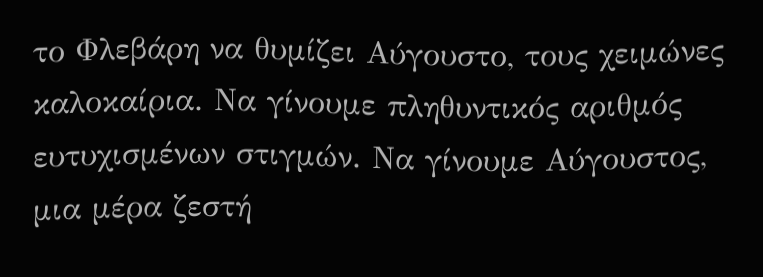το Φλεβάρη να θυμίζει Αύγουστο, τους χειμώνες καλοκαίρια. Να γίνουμε πληθυντικός αριθμός ευτυχισμένων στιγμών. Να γίνουμε Αύγουστος, μια μέρα ζεστή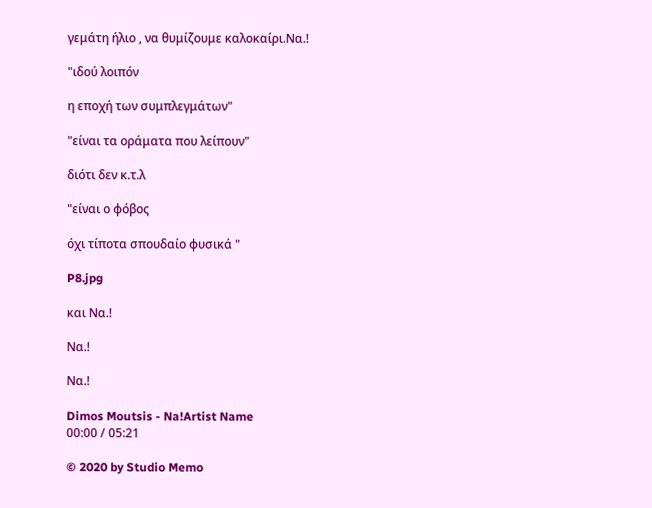γεμάτη ήλιο , να θυμίζουμε καλοκαίρι.Να.!

"ιδού λοιπόν

η εποχή των συμπλεγμάτων"

"είναι τα οράματα που λείπουν"

διότι δεν κ.τ.λ

"είναι ο φόβος

όχι τίποτα σπουδαίο φυσικά "

P8.jpg

και Να.!

Να.!

Να.!

Dimos Moutsis - Na!Artist Name
00:00 / 05:21

© 2020 by Studio Memo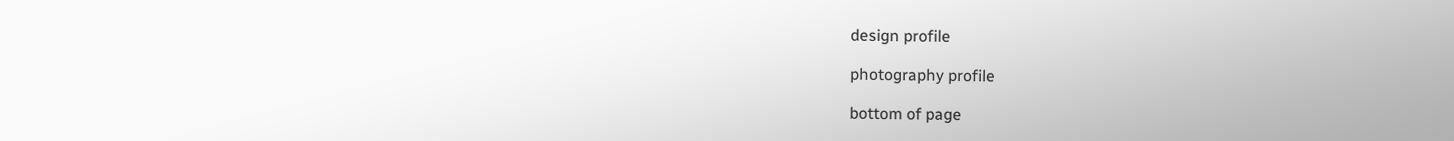design profile

photography profile

bottom of page